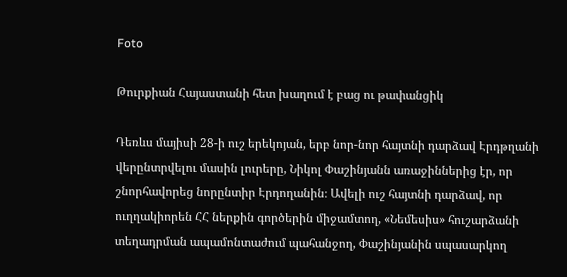Foto

Թուրքիան Հայաստանի հետ խաղում է բաց ու թափանցիկ

Դեռևս մայիսի 28-ի ուշ երեկոյան, երբ նոր-նոր հայտնի դարձավ Էրդթղանի վերընտրվելու մասին լուրերը, Նիկոլ Փաշինյանն առաջիններից էր, որ շնորհավորեց նորընտիր Էրդողանին։ Ավելի ուշ հայտնի դարձավ, որ ուղղակիորեն ՀՀ ներքին գործերին միջամտող, «Նեմեսիս» հուշարձանի տեղադրման ապամոնտաժում պահանջող, Փաշինյանին սպասարկող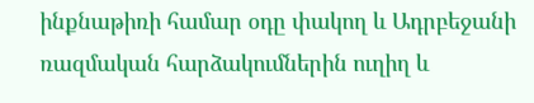ինքնաթիռի համար օդը փակող և Ադրբեջանի ռազմական հարձակումներին ուղիղ և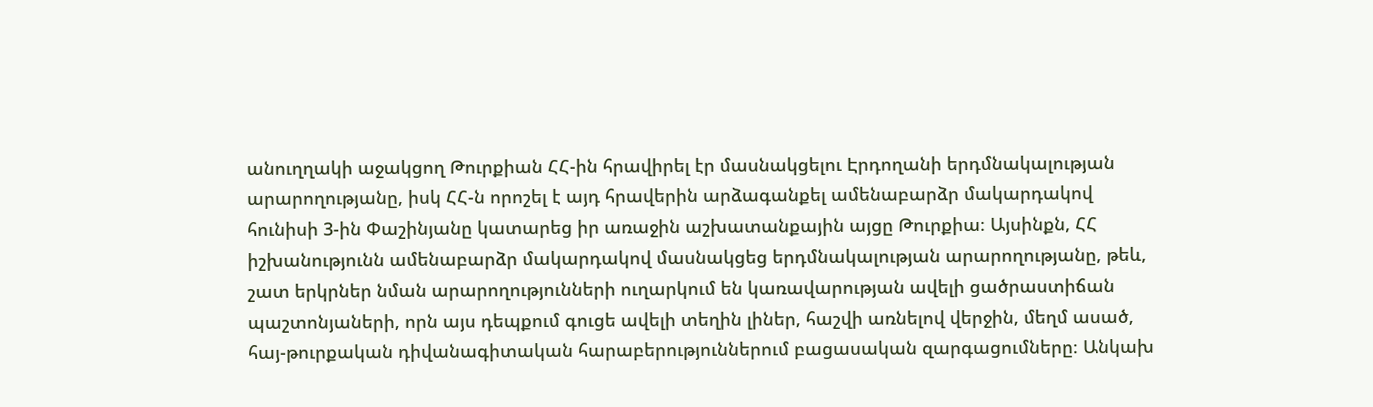անուղղակի աջակցող Թուրքիան ՀՀ-ին հրավիրել էր մասնակցելու Էրդողանի երդմնակալության արարողությանը, իսկ ՀՀ-ն որոշել է այդ հրավերին արձագանքել ամենաբարձր մակարդակով հունիսի 3-ին Փաշինյանը կատարեց իր առաջին աշխատանքային այցը Թուրքիա։ Այսինքն, ՀՀ իշխանությունն ամենաբարձր մակարդակով մասնակցեց երդմնակալության արարողությանը, թեև, շատ երկրներ նման արարողությունների ուղարկում են կառավարության ավելի ցածրաստիճան պաշտոնյաների, որն այս դեպքում գուցե ավելի տեղին լիներ, հաշվի առնելով վերջին, մեղմ ասած, հայ-թուրքական դիվանագիտական հարաբերություններում բացասական զարգացումները։ Անկախ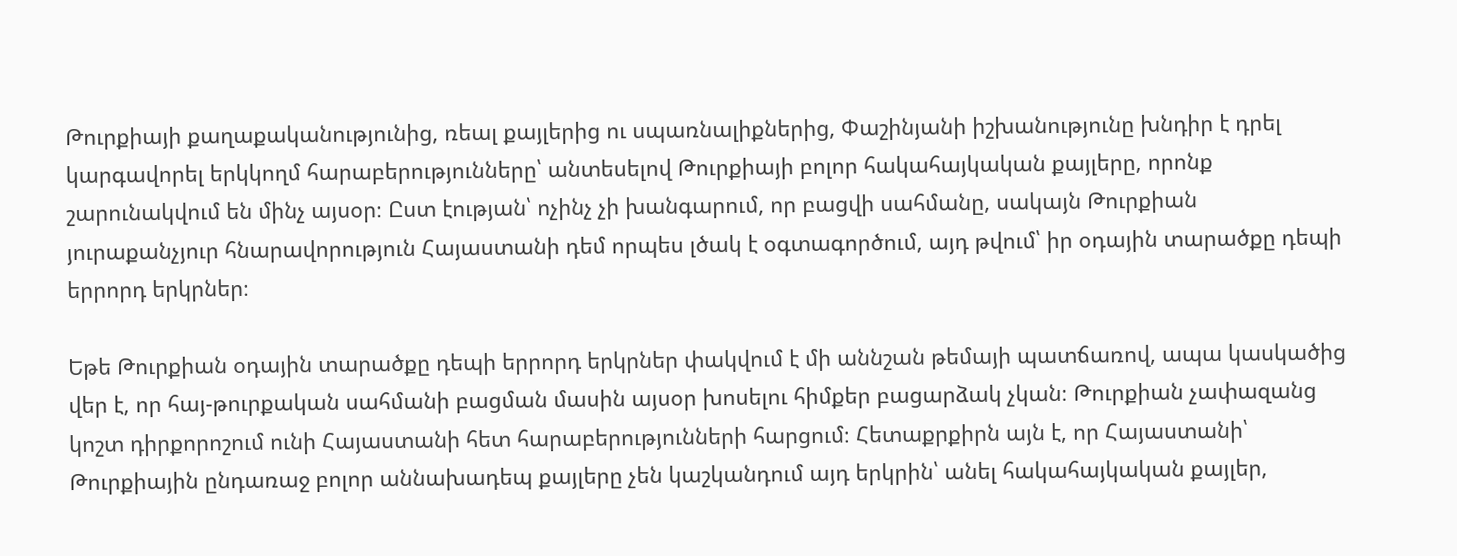Թուրքիայի քաղաքականությունից, ռեալ քայլերից ու սպառնալիքներից, Փաշինյանի իշխանությունը խնդիր է դրել կարգավորել երկկողմ հարաբերությունները՝ անտեսելով Թուրքիայի բոլոր հակահայկական քայլերը, որոնք շարունակվում են մինչ այսօր։ Ըստ էության՝ ոչինչ չի խանգարում, որ բացվի սահմանը, սակայն Թուրքիան յուրաքանչյուր հնարավորություն Հայաստանի դեմ որպես լծակ է օգտագործում, այդ թվում՝ իր օդային տարածքը դեպի երրորդ երկրներ։

Եթե Թուրքիան օդային տարածքը դեպի երրորդ երկրներ փակվում է մի աննշան թեմայի պատճառով, ապա կասկածից վեր է, որ հայ-թուրքական սահմանի բացման մասին այսօր խոսելու հիմքեր բացարձակ չկան։ Թուրքիան չափազանց կոշտ դիրքորոշում ունի Հայաստանի հետ հարաբերությունների հարցում։ Հետաքրքիրն այն է, որ Հայաստանի՝ Թուրքիային ընդառաջ բոլոր աննախադեպ քայլերը չեն կաշկանդում այդ երկրին՝ անել հակահայկական քայլեր,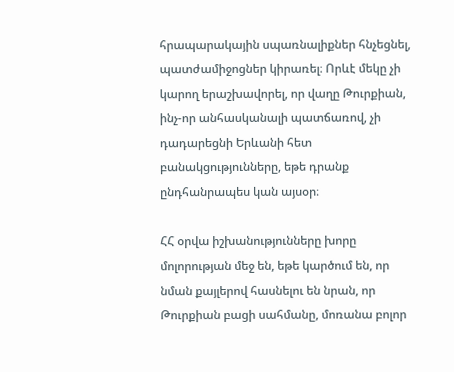հրապարակային սպառնալիքներ հնչեցնել, պատժամիջոցներ կիրառել։ Որևէ մեկը չի կարող երաշխավորել, որ վաղը Թուրքիան, ինչ-որ անհասկանալի պատճառով, չի դադարեցնի Երևանի հետ բանակցությունները, եթե դրանք ընդհանրապես կան այսօր։

ՀՀ օրվա իշխանությունները խորը մոլորության մեջ են, եթե կարծում են, որ նման քայլերով հասնելու են նրան, որ Թուրքիան բացի սահմանը, մոռանա բոլոր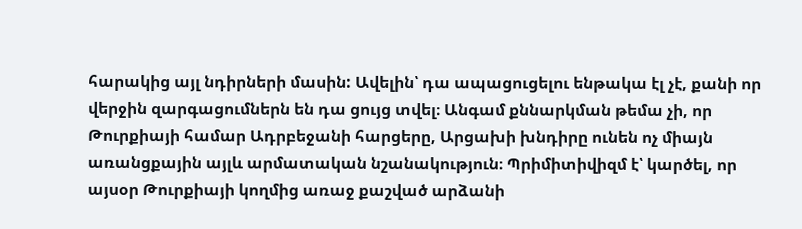հարակից այլ նդիրների մասին: Ավելին՝ դա ապացուցելու ենթակա էլ չէ, քանի որ վերջին զարգացումներն են դա ցույց տվել։ Անգամ քննարկման թեմա չի, որ Թուրքիայի համար Ադրբեջանի հարցերը, Արցախի խնդիրը ունեն ոչ միայն առանցքային այլև արմատական նշանակություն։ Պրիմիտիվիզմ է՝ կարծել, որ այսօր Թուրքիայի կողմից առաջ քաշված արձանի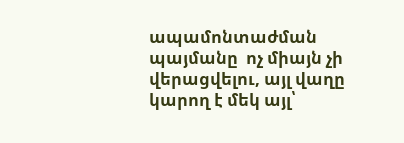ապամոնտաժման պայմանը  ոչ միայն չի վերացվելու, այլ վաղը կարող է մեկ այլ՝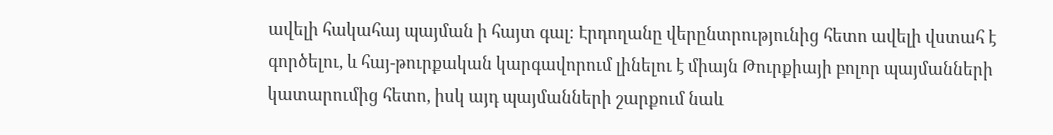ավելի հակահայ պայման ի հայտ գալ։ Էրդողանը վերընտրությունից հետո ավելի վստահ է գործելու, և հայ-թուրքական կարգավորում լինելու է միայն Թուրքիայի բոլոր պայմանների կատարումից հետո, իսկ այդ պայմանների շարքում նաև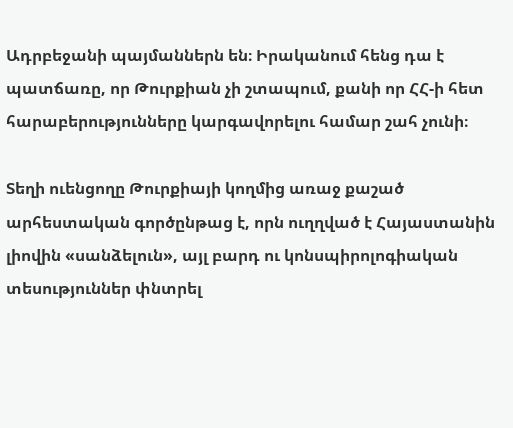Ադրբեջանի պայմաններն են։ Իրականում հենց դա է պատճառը, որ Թուրքիան չի շտապում, քանի որ ՀՀ-ի հետ հարաբերությունները կարգավորելու համար շահ չունի։

Տեղի ուենցողը Թուրքիայի կողմից առաջ քաշած արհեստական գործընթաց է, որն ուղղված է Հայաստանին լիովին «սանձելուն», այլ բարդ ու կոնսպիրոլոգիական տեսություններ փնտրել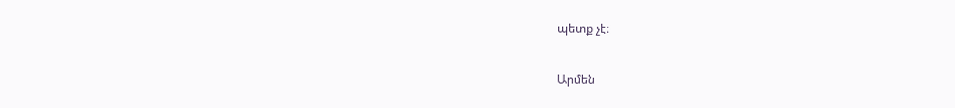պետք չէ։

Արմեն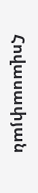Հովասափյան